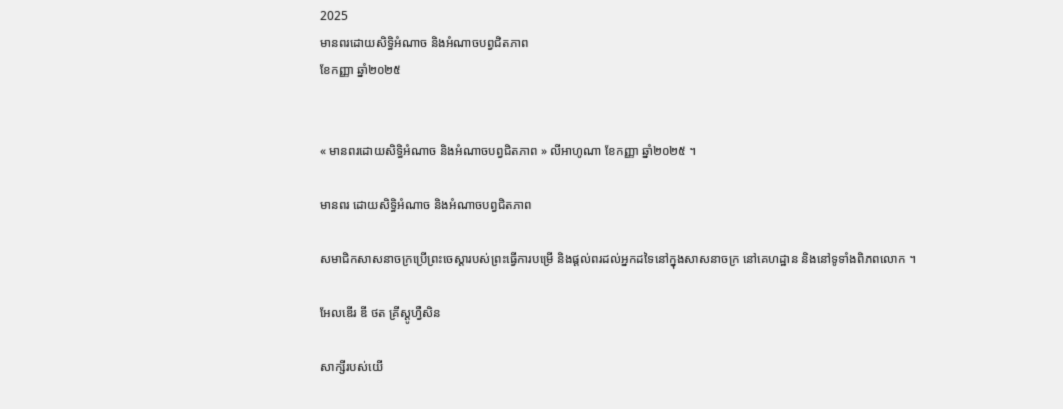2025
មានពរដោយសិទ្ធិអំណាច និងអំណាចបព្វជិតភាព
ខែកញ្ញា ឆ្នាំ២០២៥


« មានពរដោយសិទ្ធិអំណាច និងអំណាចបព្វជិតភាព » លីអាហូណា ខែកញ្ញា ឆ្នាំ២០២៥ ។

មានពរ ដោយសិទ្ធិអំណាច និងអំណាចបព្វជិតភាព

សមាជិកសាសនាចក្រប្រើព្រះចេស្ដារបស់ព្រះធ្វើការបម្រើ និងផ្ដល់ពរដល់អ្នកដទៃនៅក្នុងសាសនាចក្រ នៅគេហដ្ឋាន និងនៅទូទាំងពិភពលោក ។

អែលឌើរ ឌី ថត គ្រីស្តូហ្វឺសិន

សាក្សីរបស់យើ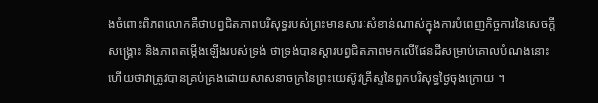ងចំពោះពិភពលោកគឺថាបព្វជិតភាពបរិសុទ្ធរបស់ព្រះមានសារៈសំខាន់ណាស់ក្នុងការបំពេញកិច្ចការនៃសេចក្តីសង្គ្រោះ និងភាពតម្កើងឡើងរបស់ទ្រង់ ថាទ្រង់បានស្ដារបព្វជិតភាពមកលើផែនដីសម្រាប់គោលបំណងនោះ ហើយថាវាត្រូវបានគ្រប់គ្រងដោយសាសនាចក្រនៃព្រះយេស៊ូវគ្រីស្ទនៃពួកបរិសុទ្ធថ្ងៃចុងក្រោយ ។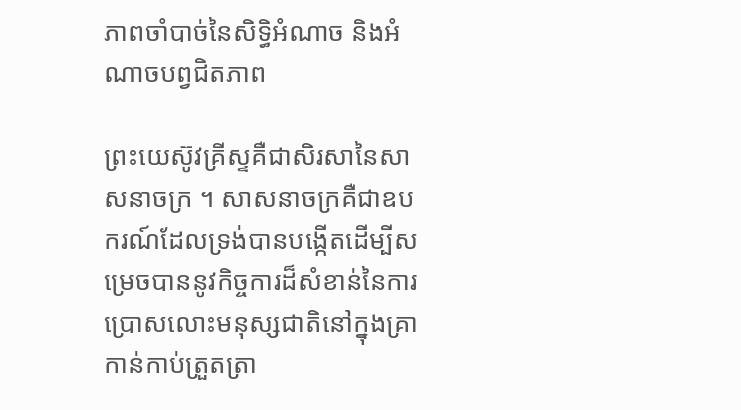ភាពចាំបាច់នៃសិទ្ធិអំណាច និងអំណាចបព្វជិតភាព

ព្រះយេស៊ូវគ្រីស្ទគឺជាសិរសានៃសាសនាចក្រ ។ សាសនាចក្រគឺជាឧបករណ៍ដែលទ្រង់បានបង្កើតដើម្បីសម្រេចបាននូវកិច្ចការដ៏សំខាន់នៃការប្រោសលោះមនុស្សជាតិនៅក្នុងគ្រាកាន់កាប់ត្រួតត្រា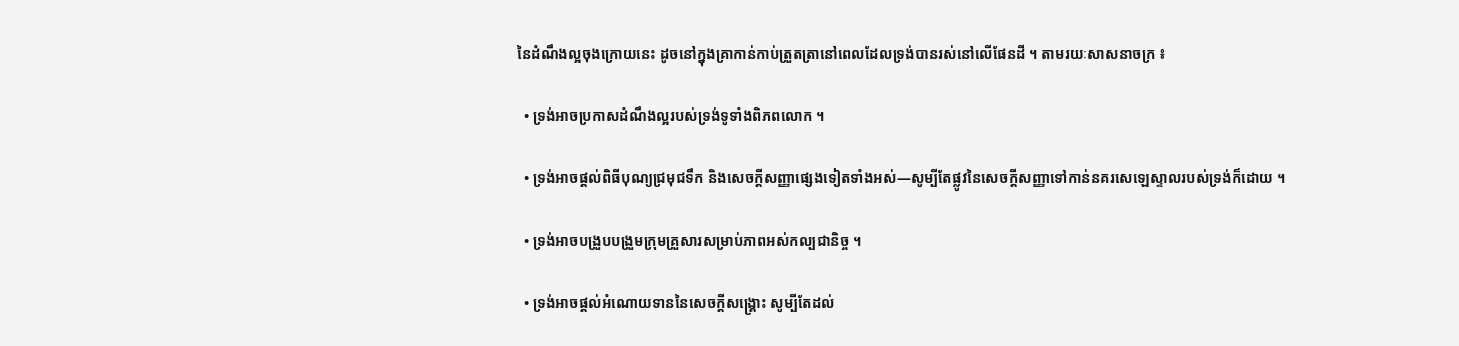នៃដំណឹងល្អចុងក្រោយនេះ ដូចនៅក្នុងគ្រាកាន់កាប់ត្រួតត្រានៅពេលដែលទ្រង់បានរស់នៅលើផែនដី ។ តាមរយៈសាសនាចក្រ ៖

  • ទ្រង់អាចប្រកាសដំណឹងល្អរបស់ទ្រង់ទូទាំងពិភពលោក ។

  • ទ្រង់អាចផ្តល់ពិធីបុណ្យជ្រមុជទឹក និងសេចក្តីសញ្ញាផ្សេងទៀតទាំងអស់—សូម្បីតែផ្លូវនៃសេចក្តីសញ្ញាទៅកាន់នគរសេឡេស្ទាលរបស់ទ្រង់ក៏ដោយ ។

  • ទ្រង់អាចបង្រួបបង្រួមក្រុមគ្រួសារសម្រាប់ភាពអស់កល្បជានិច្ច ។

  • ទ្រង់អាចផ្តល់អំណោយទាននៃសេចក្ដីសង្គ្រោះ សូម្បីតែដល់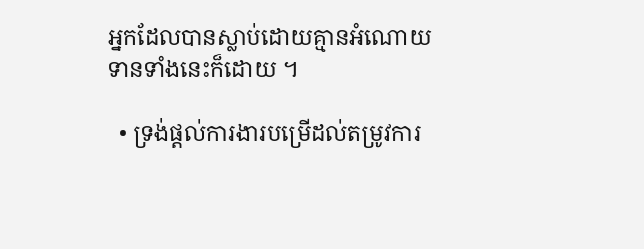អ្នកដែលបានស្លាប់ដោយគ្មានអំណោយទានទាំងនេះក៏ដោយ ។

  • ទ្រង់ផ្ដល់ការងារបម្រើដល់តម្រូវការ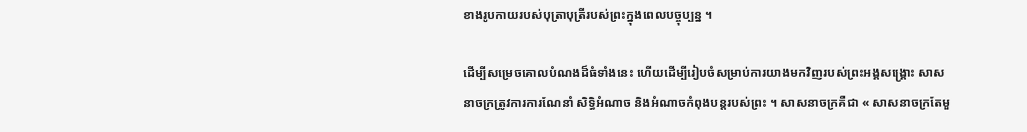ខាងរូបកាយរបស់បុត្រាបុត្រីរបស់ព្រះក្នុងពេលបច្ចុប្បន្ន ។

ដើម្បីសម្រេចគោលបំណងដ៏ធំទាំងនេះ ហើយដើម្បីរៀបចំសម្រាប់ការយាងមកវិញរបស់ព្រះអង្គសង្គ្រោះ សាសនាចក្រត្រូវការការណែនាំ សិទ្ធិអំណាច និងអំណាចកំពុងបន្តរបស់ព្រះ ។ សាសនាចក្រគឺជា « សាសនាចក្រតែមួ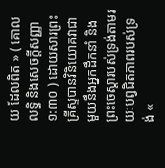យ ដែលពិត » ( គោលលទ្ធិ និងសេចក្តីសញ្ញា ១:៣០ ) ដោយសារព្រះគ្រីស្ទបានវិនិយោគវាជាមួយនឹងអ្នកដឹកនាំ និងព្រះចេស្ដារបស់ទ្រង់តាមរយៈបព្វជិតភាពរបស់ទ្រង់ «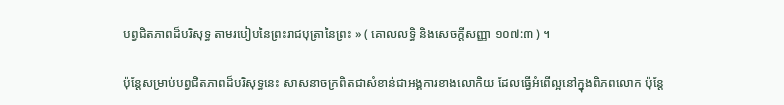បព្វជិតភាពដ៏បរិសុទ្ធ តាមរបៀបនៃព្រះរាជបុត្រានៃព្រះ » ( គោលលទ្ធិ និងសេចក្តីសញ្ញា ១០៧:៣ ) ។

ប៉ុន្តែសម្រាប់បព្វជិតភាពដ៏បរិសុទ្ធនេះ សាសនាចក្រពិតជាសំខាន់ជាអង្គការខាងលោកិយ ដែលធ្វើអំពើល្អនៅក្នុងពិភពលោក ប៉ុន្តែ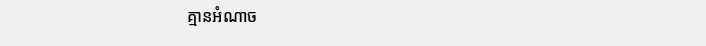គ្មានអំណាច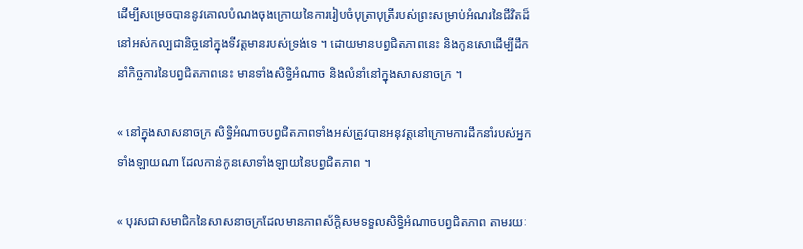ដើម្បីសម្រេចបាននូវគោលបំណងចុងក្រោយនៃការរៀបចំបុត្រាបុត្រីរបស់ព្រះសម្រាប់អំណរនៃជីវិតដ៏នៅអស់កល្បជានិច្ចនៅក្នុងទីវត្តមានរបស់ទ្រង់ទេ ។ ដោយមានបព្វជិតភាពនេះ និងកូនសោដើម្បីដឹកនាំកិច្ចការនៃបព្វជិតភាពនេះ មានទាំងសិទ្ធិអំណាច និងលំនាំនៅក្នុងសាសនាចក្រ ។

« នៅក្នុងសាសនាចក្រ សិទ្ធិអំណាចបព្វជិតភាពទាំងអស់ត្រូវបានអនុវត្តនៅក្រោមការដឹកនាំរបស់អ្នកទាំងឡាយណា ដែលកាន់កូនសោទាំងឡាយនៃបព្វជិតភាព ។

« បុរសជាសមាជិកនៃសាសនាចក្រដែលមានភាពស័ក្តិសមទទួលសិទ្ធិអំណាចបព្វជិតភាព តាមរយៈ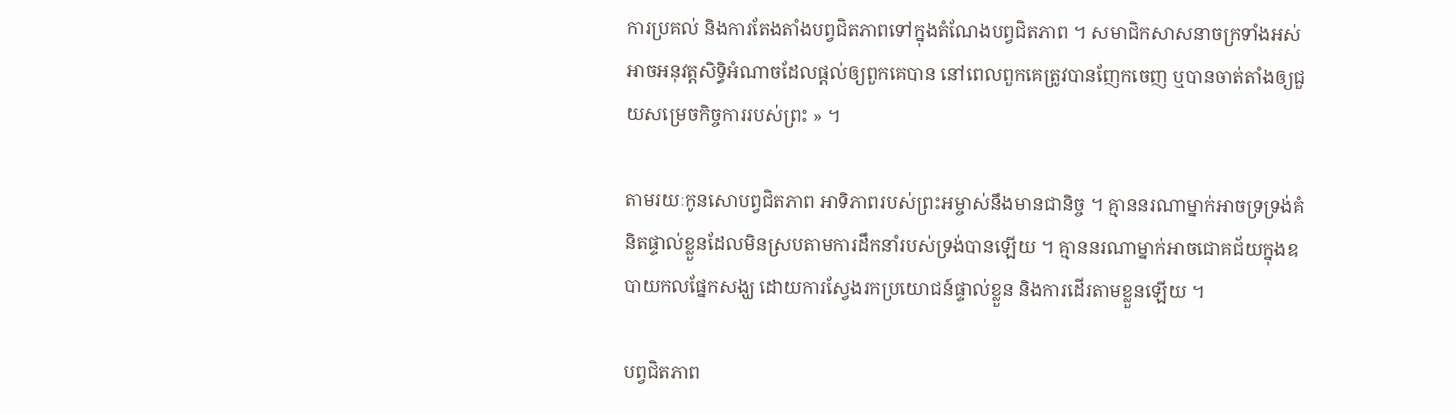ការប្រគល់ និងការតែងតាំងបព្វជិតភាពទៅក្នុងតំណែងបព្វជិតភាព ។ សមាជិកសាសនាចក្រទាំងអស់អាចអនុវត្តសិទ្ធិអំណាចដែលផ្តល់ឲ្យពួកគេបាន នៅពេលពួកគេត្រូវបានញែកចេញ ឬបានចាត់តាំងឲ្យជួយសម្រេចកិច្ចការរបស់ព្រះ » ។

តាមរយៈកូនសោបព្វជិតភាព អាទិភាពរបស់ព្រះអម្ចាស់នឹងមានជានិច្ច ។ គ្មាននរណាម្នាក់អាចទ្រទ្រង់គំនិតផ្ទាល់ខ្លួនដែលមិនស្របតាមការដឹកនាំរបស់ទ្រង់បានឡើយ ។ គ្មាននរណាម្នាក់អាចជោគជ័យក្នុងឧបាយកលផ្នែកសង្ឃ ដោយការស្វែងរកប្រយោជន៍ផ្ទាល់ខ្លួន និងការដើរតាមខ្លួនឡើយ ។

បព្វជិតភាព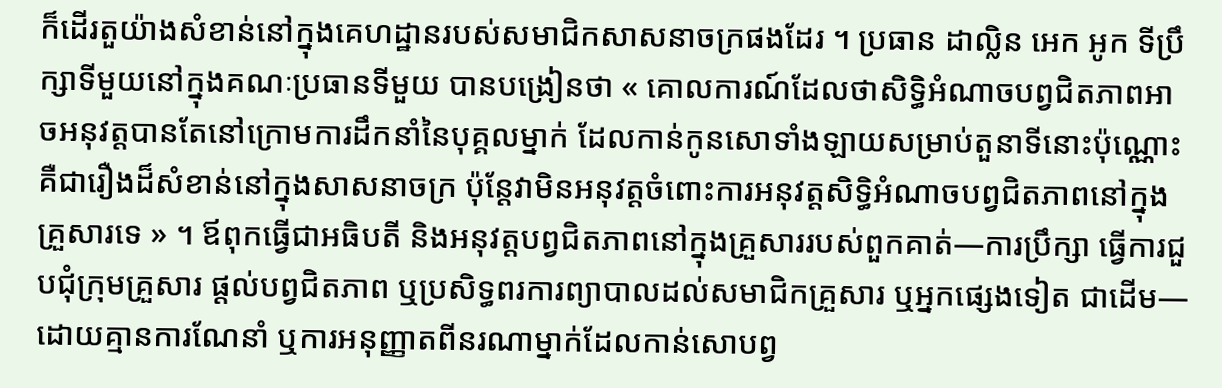ក៏ដើរតួយ៉ាងសំខាន់នៅក្នុងគេហដ្ឋានរបស់សមាជិកសាសនាចក្រផងដែរ ។ ប្រធាន ដាល្លិន អេក អូក ទីប្រឹក្សាទីមួយនៅក្នុងគណៈប្រធានទីមួយ បានបង្រៀនថា « គោលការណ៍ដែលថាសិទ្ធិអំណាចបព្វជិតភាពអាចអនុវត្តបានតែនៅក្រោមការដឹកនាំនៃបុគ្គលម្នាក់ ដែលកាន់កូនសោទាំងឡាយសម្រាប់តួនាទីនោះប៉ុណ្ណោះគឺជារឿងដ៏សំខាន់នៅក្នុងសាសនាចក្រ ប៉ុន្តែវាមិនអនុវត្តចំពោះការអនុវត្តសិទ្ធិអំណាចបព្វជិតភាពនៅក្នុងគ្រួសារទេ » ។ ឪពុកធ្វើជាអធិបតី និងអនុវត្តបព្វជិតភាពនៅក្នុងគ្រួសាររបស់ពួកគាត់—ការប្រឹក្សា ធ្វើការជួបជុំក្រុមគ្រួសារ ផ្តល់បព្វជិតភាព ឬប្រសិទ្ធពរការព្យាបាលដល់សមាជិកគ្រួសារ ឬអ្នកផ្សេងទៀត ជាដើម—ដោយគ្មានការណែនាំ ឬការអនុញ្ញាតពីនរណាម្នាក់ដែលកាន់សោបព្វ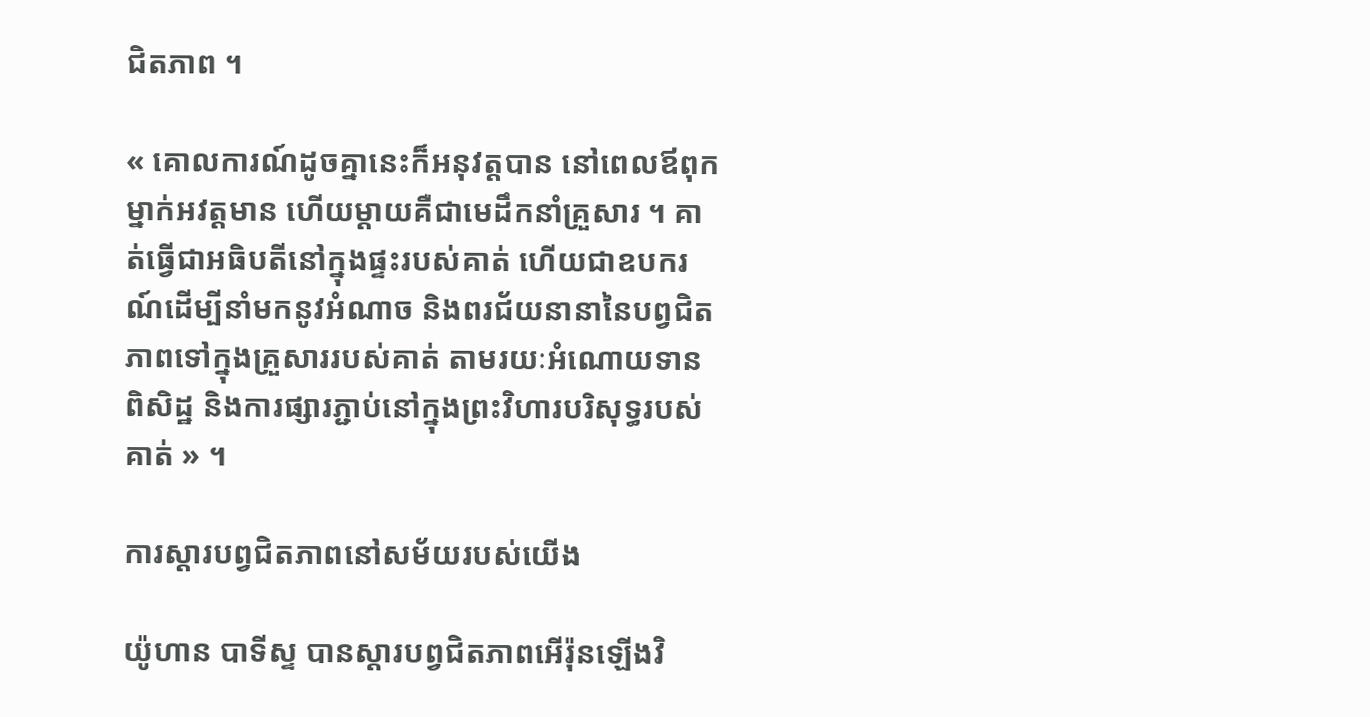ជិតភាព ។

« គោលការណ៍ដូចគ្នានេះក៏អនុវត្តបាន នៅពេលឪពុកម្នាក់អវត្តមាន ហើយម្ដាយគឺជាមេដឹកនាំគ្រួសារ ។ គាត់ធ្វើជាអធិបតីនៅក្នុងផ្ទះរបស់គាត់ ហើយជាឧបករណ៍ដើម្បីនាំមកនូវអំណាច និងពរជ័យនានានៃបព្វជិតភាពទៅក្នុងគ្រួសាររបស់គាត់ តាមរយៈអំណោយទានពិសិដ្ឋ និងការផ្សារភ្ជាប់នៅក្នុងព្រះវិហារបរិសុទ្ធរបស់គាត់ » ។

ការស្ដារបព្វជិតភាពនៅសម័យរបស់យើង

យ៉ូហាន បាទីស្ទ បានស្ដារបព្វជិតភាពអើរ៉ុនឡើងវិ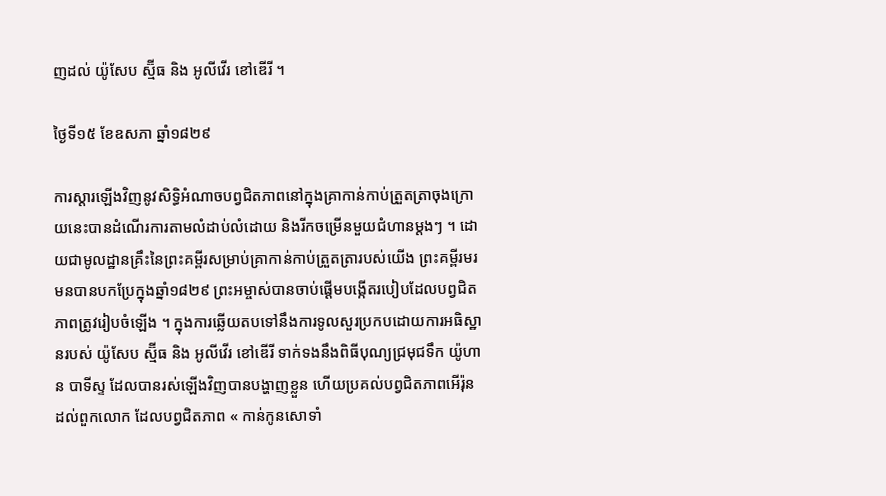ញដល់ យ៉ូសែប ស្ម៊ីធ និង អូលីវើរ ខៅឌើរី ។

ថ្ងៃទី១៥ ខែឧសភា ឆ្នាំ១៨២៩

ការស្ដារឡើងវិញនូវសិទ្ធិអំណាចបព្វជិតភាពនៅក្នុងគ្រាកាន់កាប់ត្រួតត្រាចុងក្រោយនេះបានដំណើរការតាមលំដាប់លំដោយ និងរីកចម្រើនមួយជំហានម្តងៗ ។ ដោយជាមូលដ្ឋានគ្រឹះនៃព្រះគម្ពីរសម្រាប់គ្រាកាន់កាប់ត្រួតត្រារបស់យើង ព្រះគម្ពីរមរមនបានបកប្រែក្នុងឆ្នាំ១៨២៩ ព្រះអម្ចាស់បានចាប់ផ្ដើមបង្កើតរបៀបដែលបព្វជិតភាពត្រូវរៀបចំឡើង ។ ក្នុងការឆ្លើយតបទៅនឹងការទូលសួរប្រកបដោយការអធិស្ឋានរបស់ យ៉ូសែប ស្ម៊ីធ និង អូលីវើរ ខៅឌើរី ទាក់ទងនឹងពិធីបុណ្យជ្រមុជទឹក យ៉ូហាន បាទីស្ទ ដែលបានរស់ឡើងវិញបានបង្ហាញខ្លួន ហើយប្រគល់បព្វជិតភាពអើរ៉ុនដល់ពួកលោក ដែលបព្វជិតភាព « កាន់កូនសោទាំ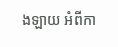ងឡាយ អំពីកា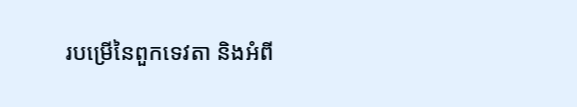របម្រើនៃពួកទេវតា និងអំពី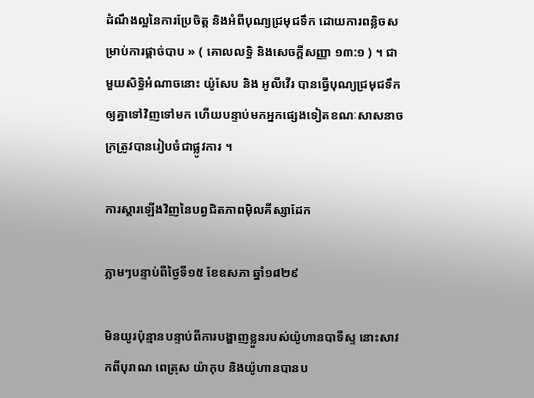ដំណឹងល្អនៃការប្រែចិត្ត និងអំពីបុណ្យជ្រមុជទឹក ដោយការពន្លិចសម្រាប់ការផ្ដាច់បាប » ( គោលលទ្ធិ និងសេចក្តីសញ្ញា ១៣:១ ) ។ ជាមួយសិទ្ធិអំណាចនោះ យ៉ូសែប និង អូលីវើរ បានធ្វើបុណ្យជ្រមុជទឹកឲ្យគ្នាទៅវិញទៅមក ហើយបន្ទាប់មកអ្នកផ្សេងទៀតខណៈសាសនាចក្រត្រូវបានរៀបចំជាផ្លូវការ ។

ការស្ដារឡើងវិញនៃបព្វជិតភាពម៉ិលគីស្សាដែក

ភ្លាមៗបន្ទាប់ពីថ្ងៃទី១៥ ខែឧសភា ឆ្នាំ១៨២៩

មិនយូរប៉ុន្មានបន្ទាប់ពីការបង្ហាញខ្លួនរបស់យ៉ូហានបាទីស្ទ នោះសាវកពីបុរាណ ពេត្រុស យ៉ាកុប និងយ៉ូហានបានប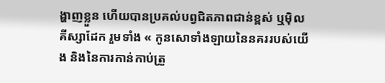ង្ហាញខ្លួន ហើយបានប្រគល់បព្វជិតភាពជាន់ខ្ពស់ ឬម៉ិលគីស្សាដែក រួមទាំង « កូនសោទាំងឡាយនៃនគររបស់យើង និងនៃការកាន់កាប់ត្រួ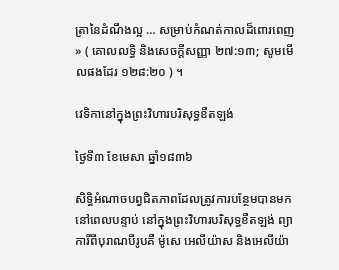ត្រានៃដំណឹងល្អ … សម្រាប់កំណត់កាលដ៏ពោរពេញ » ( គោលលទ្ធិ និងសេចក្តីសញ្ញា ២៧:១៣; សូមមើលផងដែរ ១២៨:២០ ) ។

វេទិកានៅក្នុងព្រះវិហារបរិសុទ្ធខឺតឡង់

ថ្ងៃទី៣ ខែមេសា ឆ្នាំ១៨៣៦

សិទ្ធិអំណាចបព្វជិតភាពដែលត្រូវការបន្ថែមបានមកនៅពេលបន្ទាប់ នៅក្នុងព្រះវិហារបរិសុទ្ធខឺតឡង់ ព្យាការីពីបុរាណបីរូបគឺ ម៉ូសេ អេលីយ៉ាស និងអេលីយ៉ា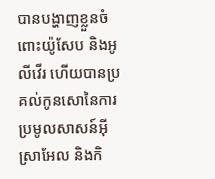បានបង្ហាញខ្លួនចំពោះយ៉ូសែប និងអូលីវើរ ហើយបានប្រគល់កូនសោនៃការប្រមូលសាសន៍អ៊ីស្រាអែល និងកិ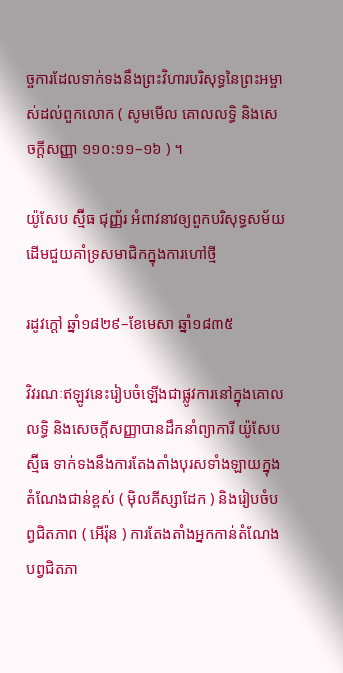ច្ចការដែលទាក់ទងនឹងព្រះវិហារបរិសុទ្ធនៃព្រះអម្ចាស់ដល់ពួកលោក ( សូមមើល គោលលទ្ធិ និងសេចក្តីសញ្ញា ១១០:១១–១៦ ) ។

យ៉ូសែប ស្ម៊ីធ ជុញ្ញ័រ អំពាវនាវឲ្យពួកបរិសុទ្ធសម័យដើមជួយគាំទ្រសមាជិកក្នុងការហៅថ្មី

រដូវក្តៅ ឆ្នាំ១៨២៩–ខែមេសា ឆ្នាំ១៨៣៥

វិវរណៈឥឡូវនេះរៀបចំឡើងជាផ្លូវការនៅក្នុងគោលលទ្ធិ និងសេចក្ដីសញ្ញាបានដឹកនាំព្យាការី យ៉ូសែប ស្ម៊ីធ ទាក់ទងនឹងការតែងតាំងបុរសទាំងឡាយក្នុងតំណែងជាន់ខ្ពស់ ( ម៉ិលគីស្សាដែក ) និងរៀបចំបព្វជិតភាព ( អើរ៉ុន ) ការតែងតាំងអ្នកកាន់តំណែងបព្វជិតភា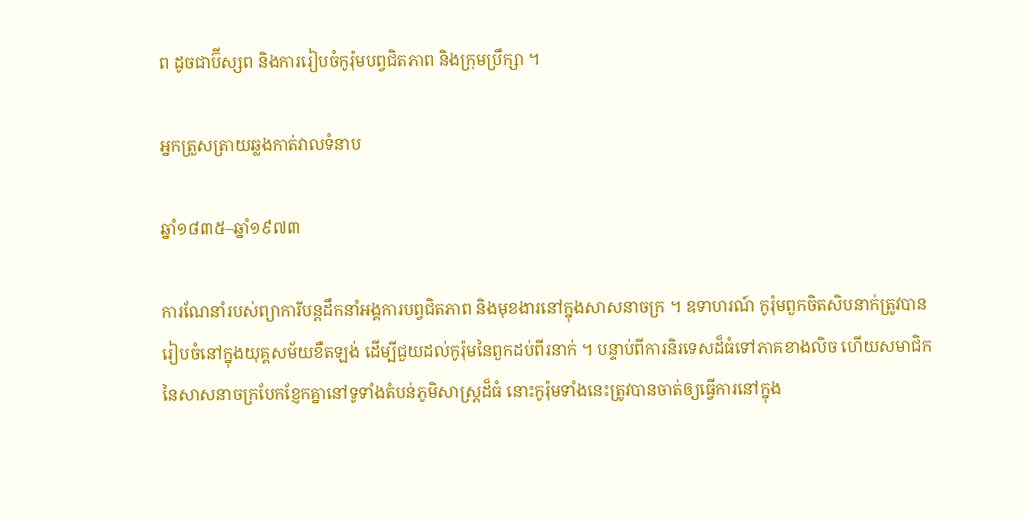ព ដូចជាប៊ីស្សព និងការរៀបចំកូរ៉ុមបព្វជិតភាព និងក្រុមប្រឹក្សា ។

អ្នកត្រួសត្រាយឆ្លងកាត់វាលទំនាប

ឆ្នាំ១៨៣៥–ឆ្នាំ១៩៧៣

ការណែនាំរបស់ព្យាការីបន្តដឹកនាំអង្គការបព្វជិតភាព និងមុខងារនៅក្នុងសាសនាចក្រ ។ ឧទាហរណ៍ កូរ៉ុមពួកចិតសិបនាក់ត្រូវបានរៀបចំនៅក្នុងយុគ្គសម័យខឺតឡង់ ដើម្បីជួយដល់កូរ៉ុមនៃពួកដប់ពីរនាក់ ។ បន្ទាប់ពីការនិរទេសដ៏ធំទៅភាគខាងលិច ហើយសមាជិកនៃសាសនាចក្របែកខ្ញែកគ្នានៅទូទាំងតំបន់ភូមិសាស្ត្រដ៏ធំ នោះកូរ៉ុមទាំងនេះត្រូវបានចាត់ឲ្យធ្វើការនៅក្នុង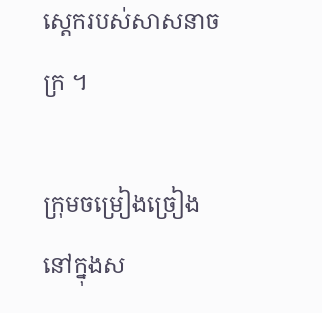ស្តេករបស់សាសនាចក្រ ។

ក្រុមចម្រៀងច្រៀងនៅក្នុងស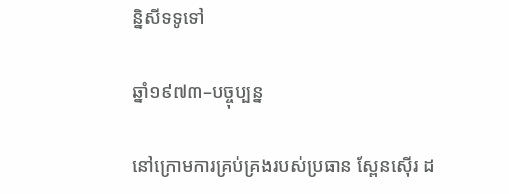ន្និសីទទូទៅ

ឆ្នាំ១៩៧៣–បច្ចុប្បន្ន

នៅក្រោមការគ្រប់គ្រងរបស់ប្រធាន ស្ពែនស៊ើរ ដ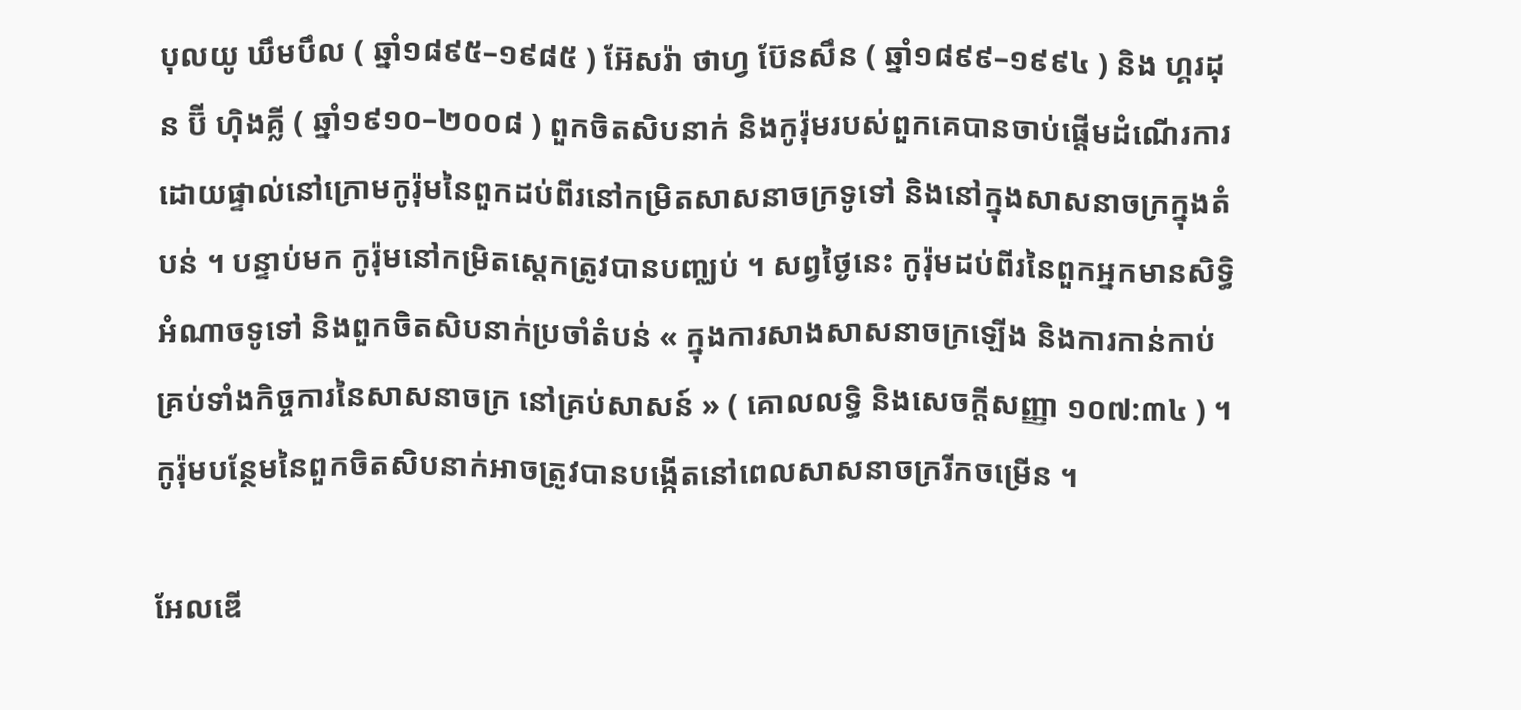បុលយូ ឃឹមបឹល ( ឆ្នាំ១៨៩៥–១៩៨៥ ) អ៊ែសរ៉ា ថាហ្វ ប៊ែនសឹន ( ឆ្នាំ១៨៩៩–១៩៩៤ ) និង ហ្គរដុន ប៊ី ហ៊ិងគ្លី ( ឆ្នាំ១៩១០–២០០៨ ) ពួកចិតសិបនាក់ និងកូរ៉ុមរបស់ពួកគេបានចាប់ផ្តើមដំណើរការដោយផ្ទាល់នៅក្រោមកូរ៉ុមនៃពួកដប់ពីរនៅកម្រិតសាសនាចក្រទូទៅ និងនៅក្នុងសាសនាចក្រក្នុងតំបន់ ។ បន្ទាប់មក កូរ៉ុមនៅកម្រិតស្តេកត្រូវបានបញ្ឈប់ ។ សព្វថ្ងៃនេះ កូរ៉ុមដប់ពីរនៃពួកអ្នកមានសិទ្ធិអំណាចទូទៅ និងពួកចិតសិបនាក់ប្រចាំតំបន់ « ក្នុងការសាងសាសនាចក្រឡើង និងការកាន់កាប់គ្រប់ទាំងកិច្ចការនៃសាសនាចក្រ នៅគ្រប់សាសន៍ » ( គោលលទ្ធិ និងសេចក្តីសញ្ញា ១០៧:៣៤ ) ។ កូរ៉ុមបន្ថែមនៃពួកចិតសិបនាក់អាចត្រូវបានបង្កើតនៅពេលសាសនាចក្ររីកចម្រើន ។

អែលឌើ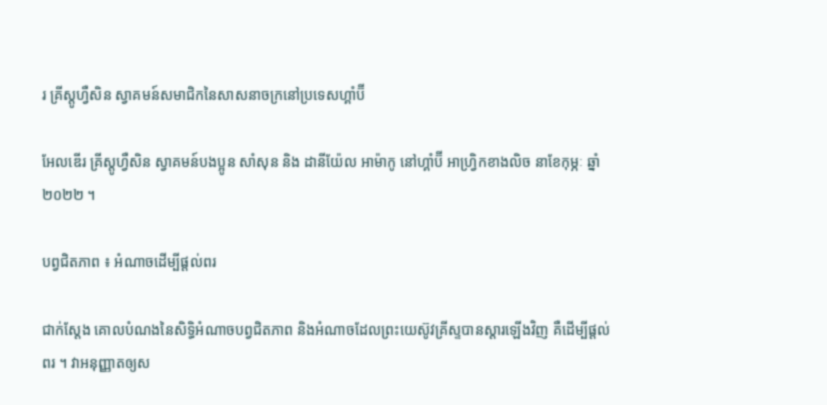រ គ្រីស្តូហ្វឺសិន ស្វាគមន៍សមាជិកនៃសាសនាចក្រនៅប្រទេសហ្គាំប៊ី

អែលឌើរ គ្រីស្តូហ្វឺសិន ស្វាគមន៍បងប្អូន សាំសុន និង ដានីយ៉ែល អាម៉ាកូ នៅហ្គាំប៊ី អាហ្វ្រិកខាងលិច នាខែកុម្ភៈ ឆ្នាំ២០២២ ។

បព្វជិតភាព ៖ អំណាចដើម្បីផ្ដល់ពរ

ជាក់ស្តែង គោលបំណងនៃសិទ្ធិអំណាចបព្វជិតភាព និងអំណាចដែលព្រះយេស៊ូវគ្រីស្ទបានស្ដារឡើងវិញ គឺដើម្បីផ្ដល់ពរ ។ វាអនុញ្ញាតឲ្យស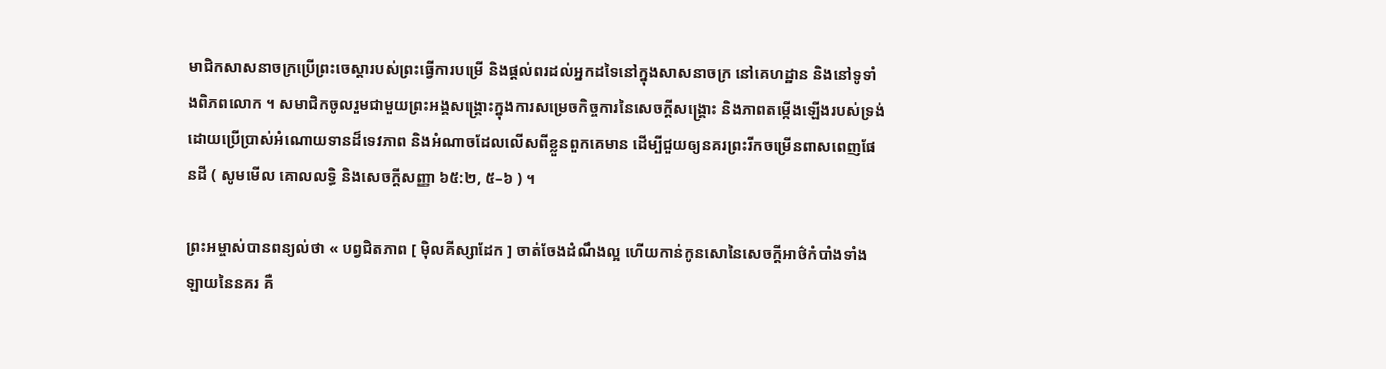មាជិកសាសនាចក្រប្រើព្រះចេស្ដារបស់ព្រះធ្វើការបម្រើ និងផ្ដល់ពរដល់អ្នកដទៃនៅក្នុងសាសនាចក្រ នៅគេហដ្ឋាន និងនៅទូទាំងពិភពលោក ។ សមាជិកចូលរួមជាមួយព្រះអង្គសង្គ្រោះក្នុងការសម្រេចកិច្ចការនៃសេចក្តីសង្គ្រោះ និងភាពតម្កើងឡើងរបស់ទ្រង់ ដោយប្រើប្រាស់អំណោយទានដ៏ទេវភាព និងអំណាចដែលលើសពីខ្លួនពួកគេមាន ដើម្បីជួយឲ្យនគរព្រះរីកចម្រើនពាសពេញផែនដី ( សូមមើល គោលលទ្ធិ និងសេចក្តីសញ្ញា ៦៥:២, ៥–៦ ) ។

ព្រះអម្ចាស់បានពន្យល់ថា « បព្វជិតភាព [ ម៉ិលគីស្សាដែក ] ចាត់ចែងដំណឹងល្អ ហើយកាន់កូនសោនៃសេចក្ដីអាថ៌កំបាំងទាំងឡាយនៃនគរ គឺ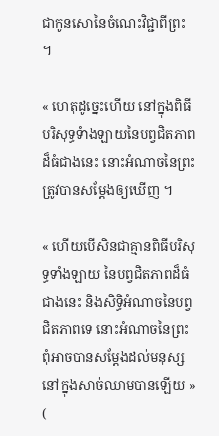ជាកូនសោនៃចំណេះវិជ្ជាពីព្រះ ។

« ហេតុដូច្នេះហើយ នៅក្នុងពិធីបរិសុទ្ធទំាងឡាយនៃបព្វជិតភាពដ៏ធំជាងនេះ នោះអំណាចនៃព្រះត្រូវបានសម្តែងឲ្យឃើញ ។

« ហើយបើសិនជាគ្មានពិធីបរិសុទ្ធទាំងឡាយ នៃបព្វជិតភាពដ៏ធំជាងនេះ និងសិទ្ធិអំណាចនៃបព្វជិតភាពទេ នោះអំណាចនៃព្រះ ពុំអាចបានសម្ដែងដល់មនុស្សនៅក្នុងសាច់ឈាមបានឡើយ » (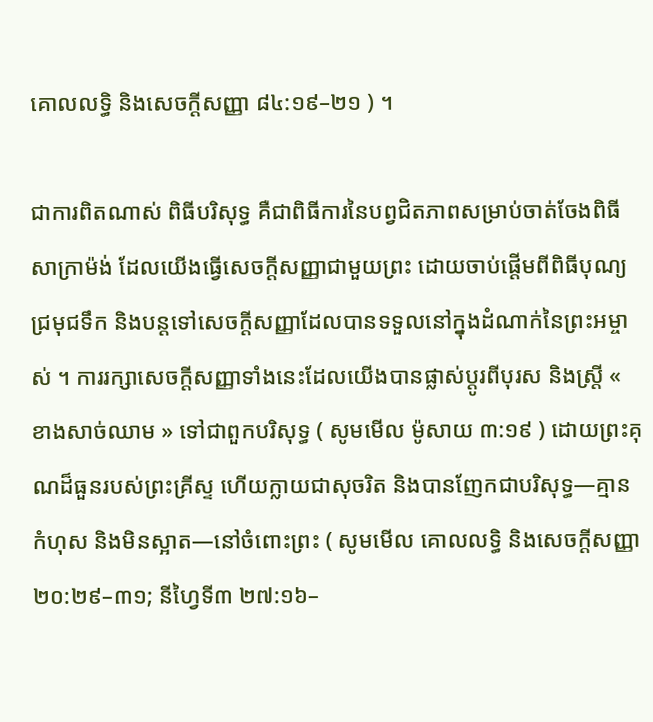គោលលទ្ធិ និងសេចក្តីសញ្ញា ៨៤:១៩–២១ ) ។

ជាការពិតណាស់ ពិធីបរិសុទ្ធ គឺជាពិធីការនៃបព្វជិតភាពសម្រាប់ចាត់ចែងពិធីសាក្រាម៉ង់ ដែលយើងធ្វើសេចក្តីសញ្ញាជាមួយព្រះ ដោយចាប់ផ្តើមពីពិធីបុណ្យជ្រមុជទឹក និងបន្តទៅសេចក្តីសញ្ញាដែលបានទទួលនៅក្នុងដំណាក់នៃព្រះអម្ចាស់ ។ ការរក្សាសេចក្តីសញ្ញាទាំងនេះដែលយើងបានផ្លាស់ប្តូរពីបុរស និងស្រ្តី « ខាងសាច់ឈាម » ទៅជាពួកបរិសុទ្ធ ( សូមមើល ម៉ូសាយ ៣:១៩ ) ដោយព្រះគុណដ៏ធួនរបស់ព្រះគ្រីស្ទ ហើយក្លាយជាសុចរិត និងបានញែកជាបរិសុទ្ធ—គ្មានកំហុស និងមិនស្អាត—នៅចំពោះព្រះ ( សូមមើល គោលលទ្ធិ និងសេចក្តីសញ្ញា ២០:២៩–៣១; នីហ្វៃទី៣ ២៧:១៦–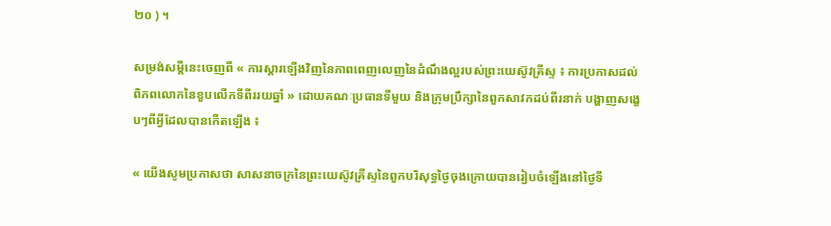២០ ) ។

សម្រង់សម្តីនេះចេញពី « ការស្ដារឡើងវិញនៃភាពពេញលេញនៃដំណឹងល្អរបស់ព្រះយេស៊ូវគ្រីស្ទ ៖ ការប្រកាសដល់ពិភពលោកនៃខួបលើកទីពីររយឆ្នាំ » ដោយគណៈប្រធានទីមួយ និងក្រុមប្រឹក្សានៃពួកសាវកដប់ពីរនាក់ បង្ហាញសង្ខេបៗពីអ្វីដែលបានកើតឡើង ៖

« យើងសូមប្រកាសថា សាសនាចក្រនៃព្រះយេស៊ូវគ្រីស្ទនៃពួកបរិសុទ្ធថ្ងៃចុងក្រោយបានរៀបចំឡើងនៅថ្ងៃទី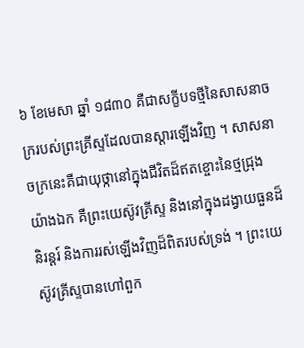៦ ខែមេសា ឆ្នាំ ១៨៣០ គឺជាសក្ខីបទថ្មីនៃសាសនាចក្ររបស់ព្រះគ្រីស្ទដែលបានស្ដារឡើងវិញ ។ សាសនាចក្រនេះគឺជាយុថ្កានៅក្នុងជីវិតដ៏ឥតខ្ចោះនៃថ្មជ្រុងយ៉ាងឯក គឺព្រះយេស៊ូវគ្រីស្ទ និងនៅក្នុងដង្វាយធួនដ៏និរន្ដរ៍ និងការរស់ឡើងវិញដ៏ពិតរបស់ទ្រង់ ។ ព្រះយេស៊ូវគ្រីស្ទបានហៅពួក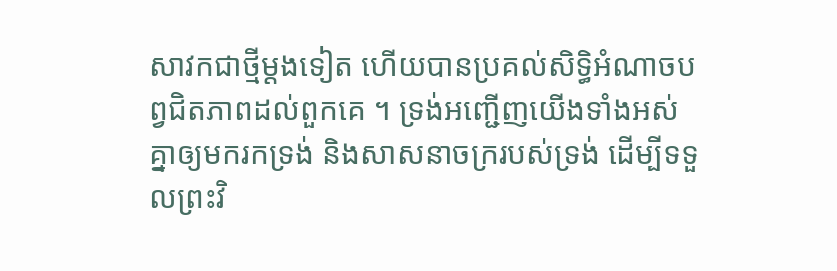សាវកជាថ្មីម្ដងទៀត ហើយបានប្រគល់សិទ្ធិអំណាចបព្វជិតភាពដល់ពួកគេ ។ ទ្រង់អញ្ជើញយើងទាំងអស់គ្នាឲ្យមករកទ្រង់ និងសាសនាចក្ររបស់ទ្រង់ ដើម្បីទទួលព្រះវិ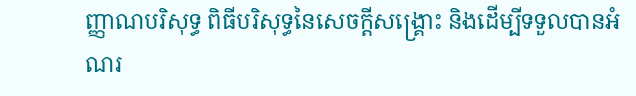ញ្ញាណបរិសុទ្ធ ពិធីបរិសុទ្ធនៃសេចក្ដីសង្គ្រោះ និងដើម្បីទទួលបានអំណរ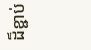ដ៏ខ្ជាប់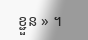ខ្ជួន » ។